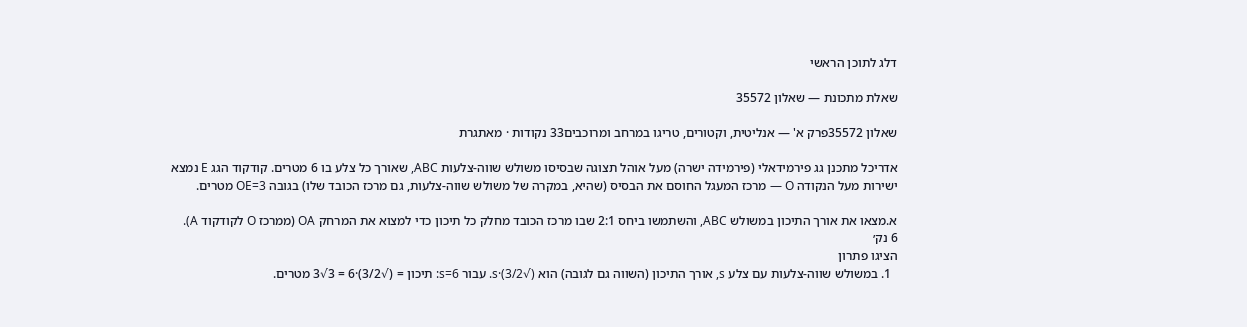דלג לתוכן הראשי

שאלת מתכונת — שאלון 35572

שאלון 35572פרק א' — אנליטית, וקטורים, טריגו במרחב ומרוכבים33 נקודות · מאתגרת

אדריכל מתכנן גג פירמידאלי (פירמידה ישרה) מעל אוהל תצוגה שבסיסו משולש שווה-צלעות ABC, שאורך כל צלע בו 6 מטרים. קודקוד הגג E נמצא ישירות מעל הנקודה O — מרכז המעגל החוסם את הבסיס (שהיא, במקרה של משולש שווה-צלעות, גם מרכז הכובד שלו) בגובה OE=3 מטרים.

א.מצאו את אורך התיכון במשולש ABC, והשתמשו ביחס 2:1 שבו מרכז הכובד מחלק כל תיכון כדי למצוא את המרחק OA (ממרכז O לקודקוד A).
6 נק׳
הציגו פתרון
  1. במשולש שווה-צלעות עם צלע s, אורך התיכון (השווה גם לגובה) הוא (√3/2)·s. עבור s=6: תיכון = (√3/2)·6 = 3√3 מטרים.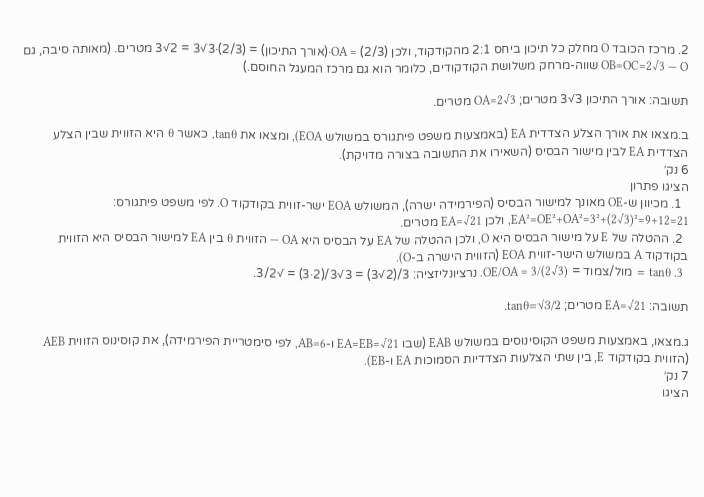2. מרכז הכובד O מחלק כל תיכון ביחס 2:1 מהקודקוד, ולכן OA = (2/3)·(אורך התיכון) = (2/3)·3√3 = 2√3 מטרים. (מאותה סיבה, גם OB=OC=2√3 — O שווה-מרחק משלושת הקודקודים, כלומר הוא גם מרכז המעגל החוסם.)

תשובה: אורך התיכון 3√3 מטרים; OA=2√3 מטרים.

ב.מצאו את אורך הצלע הצדדית EA (באמצעות משפט פיתגורס במשולש EOA), ומצאו את tanθ, כאשר θ היא הזווית שבין הצלע הצדדית EA לבין מישור הבסיס (השאירו את התשובה בצורה מדויקת).
6 נק׳
הציגו פתרון
  1. מכיוון ש-OE מאונך למישור הבסיס (הפירמידה ישרה), המשולש EOA ישר-זווית בקודקוד O. לפי משפט פיתגורס: EA²=OE²+OA²=3²+(2√3)²=9+12=21, ולכן EA=√21 מטרים.
  2. ההטלה של E על מישור הבסיס היא O, ולכן ההטלה של EA על הבסיס היא OA — הזווית θ בין EA למישור הבסיס היא הזווית בקודקוד A במשולש הישר-זווית EOA (הזווית הישרה ב-O).
  3. tanθ = מול/צמוד = OE/OA = 3/(2√3). נרציונליזציה: 3/(2√3) = 3√3/(2·3) = √3/2.

תשובה: EA=√21 מטרים; tanθ=√3/2.

ג.מצאו, באמצעות משפט הקוסינוסים במשולש EAB (שבו EA=EB=√21 ו-AB=6, לפי סימטריית הפירמידה), את קוסינוס הזווית AEB (הזווית בקודקוד E, בין שתי הצלעות הצדדיות הסמוכות EA ו-EB).
7 נק׳
הציגו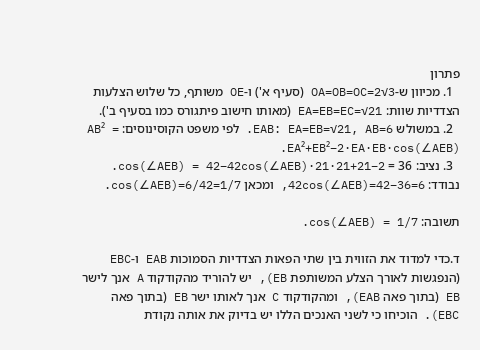פתרון
  1. מכיוון ש-OA=OB=OC=2√3 (סעיף א') ו-OE משותף, כל שלוש הצלעות הצדדיות שוות: EA=EB=EC=√21 (מאותו חישוב פיתגורס כמו בסעיף ב').
  2. במשולש EAB: EA=EB=√21, AB=6. לפי משפט הקוסינוסים: AB² = EA²+EB²−2·EA·EB·cos(∠AEB).
  3. נציב: 36 = 21+21−2·21·cos(∠AEB) = 42−42cos(∠AEB). נבודד: 42cos(∠AEB)=42−36=6, ומכאן cos(∠AEB)=6/42=1/7.

תשובה: cos(∠AEB) = 1/7.

ד.כדי למדוד את הזווית בין שתי הפאות הצדדיות הסמוכות EAB ו-EBC (הנפגשות לאורך הצלע המשותפת EB), יש להוריד מהקודקוד A אנך לישר EB (בתוך פאה EAB), ומהקודקוד C אנך לאותו ישר EB (בתוך פאה EBC). הוכיחו כי לשני האנכים הללו יש בדיוק את אותה נקודת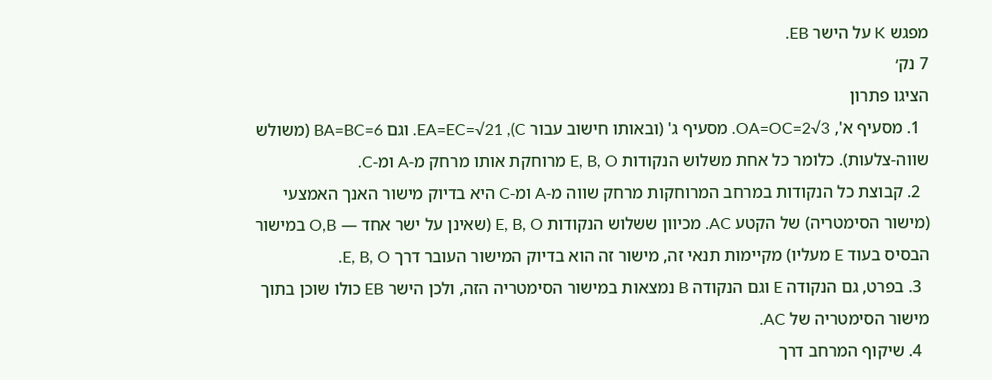מפגש K על הישר EB.
7 נק׳
הציגו פתרון
  1. מסעיף א', OA=OC=2√3. מסעיף ג' (ובאותו חישוב עבור C), EA=EC=√21. וגם BA=BC=6 (משולש שווה-צלעות). כלומר כל אחת משלוש הנקודות E, B, O מרוחקת אותו מרחק מ-A ומ-C.
  2. קבוצת כל הנקודות במרחב המרוחקות מרחק שווה מ-A ומ-C היא בדיוק מישור האנך האמצעי (מישור הסימטריה) של הקטע AC. מכיוון ששלוש הנקודות E, B, O (שאינן על ישר אחד — O,B במישור הבסיס בעוד E מעליו) מקיימות תנאי זה, מישור זה הוא בדיוק המישור העובר דרך E, B, O.
  3. בפרט, גם הנקודה E וגם הנקודה B נמצאות במישור הסימטריה הזה, ולכן הישר EB כולו שוכן בתוך מישור הסימטריה של AC.
  4. שיקוף המרחב דרך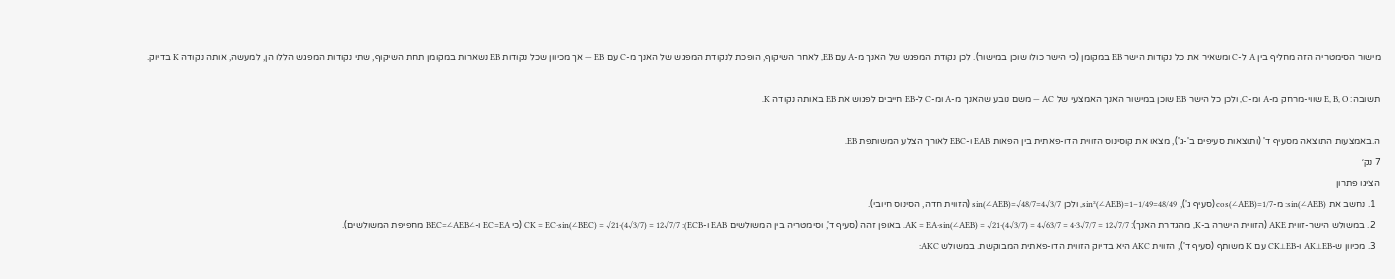מישור הסימטריה הזה מחליף בין A ל-C ומשאיר את כל נקודות הישר EB במקומן (כי הישר כולו שוכן במישור). לכן נקודת המפגש של האנך מ-A עם EB, לאחר השיקוף, הופכת לנקודת המפגש של האנך מ-C עם EB — אך מכיוון שכל נקודות EB נשארות במקומן תחת השיקוף, שתי נקודות המפגש הללו הן, למעשה, אותה נקודה K בדיוק.

תשובה: E, B, O שווי-מרחק מ-A ומ-C, ולכן כל הישר EB שוכן במישור האנך האמצעי של AC — משם נובע שהאנך מ-A ומ-C ל-EB חייבים לפגוש את EB באותה נקודה K.

ה.באמצעות התוצאה מסעיף ד' (ותוצאות סעיפים ב'-ג'), מצאו את קוסינוס הזווית הדו-פאתית בין הפאות EAB ו-EBC לאורך הצלע המשותפת EB.
7 נק׳
הציגו פתרון
  1. נחשב את sin(∠AEB): מ-cos(∠AEB)=1/7 (סעיף ג'), sin²(∠AEB)=1−1/49=48/49, ולכן sin(∠AEB)=√48/7=4√3/7 (הזווית חדה, הסינוס חיובי).
  2. במשולש הישר-זווית AKE (הזווית הישרה ב-K, מהגדרת האנך): AK = EA·sin(∠AEB) = √21·(4√3/7) = 4√63/7 = 4·3√7/7 = 12√7/7. באופן זהה (סעיף ד', וסימטריה בין המשולשים EAB ו-ECB): CK = EC·sin(∠BEC) = √21·(4√3/7) = 12√7/7 (כי EC=EA ו-∠BEC=∠AEB מחפיפת המשולשים).
  3. מכיוון ש-AK⊥EB ו-CK⊥EB עם K משותף (סעיף ד'), הזווית AKC היא בדיוק הזווית הדו-פאתית המבוקשת. במשולש AKC: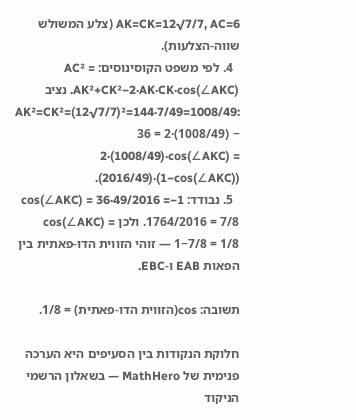AK=CK=12√7/7, AC=6 (צלע המשולש שווה-הצלעות).
  4. לפי משפט הקוסינוסים: AC² = AK²+CK²−2·AK·CK·cos(∠AKC). נציב AK²=CK²=(12√7/7)²=144·7/49=1008/49: 36 = 2·(1008/49) − 2·(1008/49)·cos(∠AKC) = (2016/49)·(1−cos(∠AKC)).
  5. נבודד: 1−cos(∠AKC) = 36·49/2016 = 1764/2016 = 7/8. ולכן cos(∠AKC) = 1−7/8 = 1/8 — זוהי הזווית הדו-פאתית בין הפאות EAB ו-EBC.

תשובה: cos(הזווית הדו-פאתית) = 1/8.

חלוקת הנקודות בין הסעיפים היא הערכה פנימית של MathHero — בשאלון הרשמי הניקוד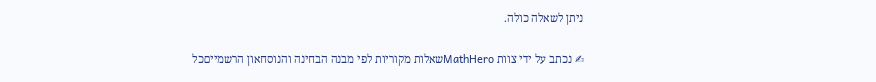ניתן לשאלה כולה.

✍ נכתב על ידי צוות MathHeroשאלות מקוריות לפי מבנה הבחינה והנוסחאון הרשמייםכל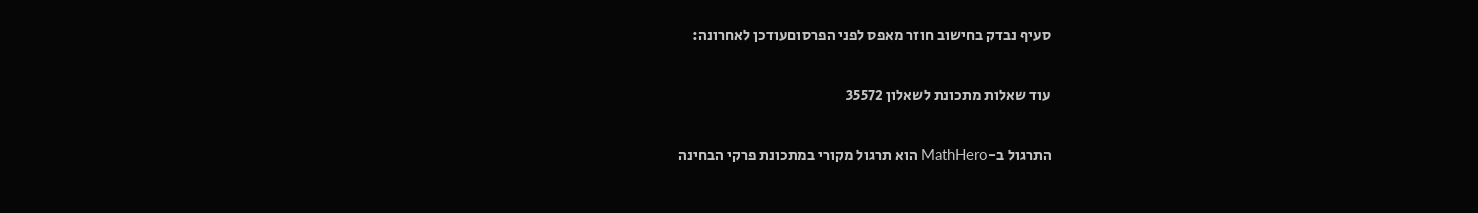סעיף נבדק בחישוב חוזר מאפס לפני הפרסוםעודכן לאחרונה:

עוד שאלות מתכונת לשאלון 35572

התרגול ב-MathHero הוא תרגול מקורי במתכונת פרקי הבחינה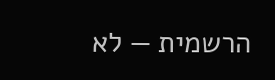הרשמית — לא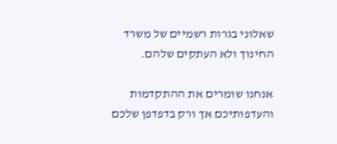שאלוני בגרות רשמיים של משרד החינוך ולא העתקים שלהם.

אנחנו שומרים את ההתקדמות והעדפותיכם אך ורק בדפדפן שלכם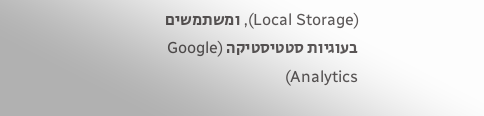(Local Storage), ומשתמשים בעוגיות סטטיסטיקה (Google Analytics)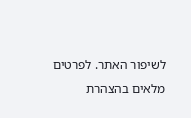לשיפור האתר. לפרטים מלאים בהצהרת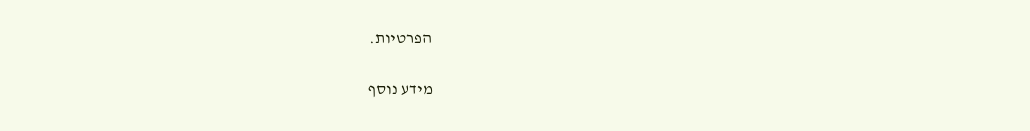הפרטיות.

מידע נוסף